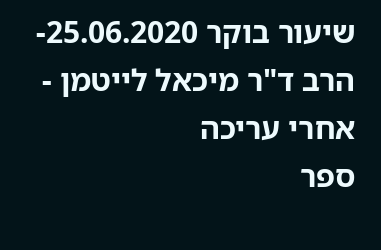שיעור בוקר 25.06.2020- הרב ד"ר מיכאל לייטמן - אחרי עריכה
ספר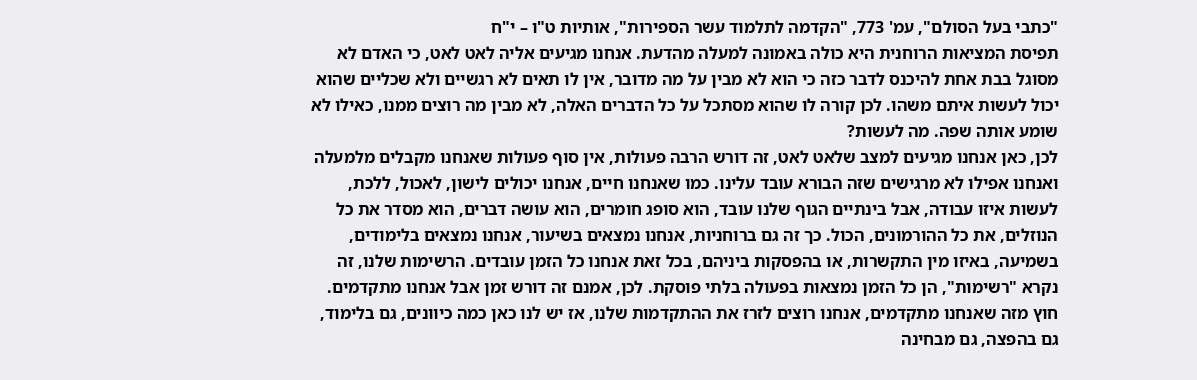"כתבי בעל הסולם", עמ' 773, "הקדמה לתלמוד עשר הספירות", אותיות ט"ו – י"ח
תפיסת המציאות הרוחנית היא כולה באמונה למעלה מהדעת. אנחנו מגיעים אליה לאט לאט, כי האדם לא מסוגל בבת אחת להיכנס לדבר כזה כי הוא לא מבין על מה מדובר, אין לו תאים לא רגשיים ולא שכליים שהוא יכול לעשות איתם משהו. לכן קורה לו שהוא מסתכל על כל הדברים האלה, לא מבין מה רוצים ממנו, כאילו לא שומע אותה שפה. מה לעשות?
לכן, כאן אנחנו מגיעים למצב שלאט לאט, זה דורש הרבה פעולות, אין סוף פעולות שאנחנו מקבלים מלמעלה ואנחנו אפילו לא מרגישים שזה הבורא עובד עלינו. כמו שאנחנו חיים, אנחנו יכולים לישון, לאכול, ללכת, לעשות איזו עבודה, אבל בינתיים הגוף שלנו עובד, הוא סופג חומרים, הוא עושה דברים, הוא מסדר את כל הנוזלים, את כל ההורמונים, הכול. כך זה גם ברוחניות, אנחנו נמצאים בשיעור, אנחנו נמצאים בלימודים, בשמיעה, באיזו מין התקשרות, או בהפסקות ביניהם, בכל זאת אנחנו כל הזמן עובדים. הרשימות שלנו, זה נקרא "רשימות", הן כל הזמן נמצאות בפעולה בלתי פוסקת. לכן, אמנם זה דורש זמן אבל אנחנו מתקדמים.
חוץ מזה שאנחנו מתקדמים, אנחנו רוצים לזרז את ההתקדמות שלנו, אז יש לנו כאן כמה כיוונים, גם בלימוד, גם בהפצה, גם מבחינה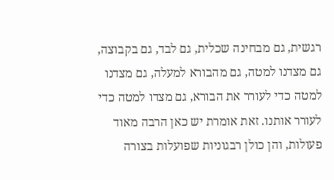רגשית, גם מבחינה שכלית, גם לבד, גם בקבוצה, גם מצדנו למטה, גם מהבורא למעלה, גם מצדנו למטה כדי לעורר את הבורא, גם מצדו למטה כדי לעורר אותנו. זאת אומרת יש כאן הרבה מאוד פעולות, והן כולן רבגוניות שפועלות בצורה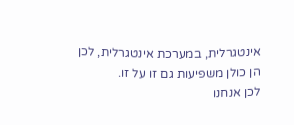אינטגרלית, במערכת אינטגרלית, לכן הן כולן משפיעות גם זו על זו.
לכן אנחנו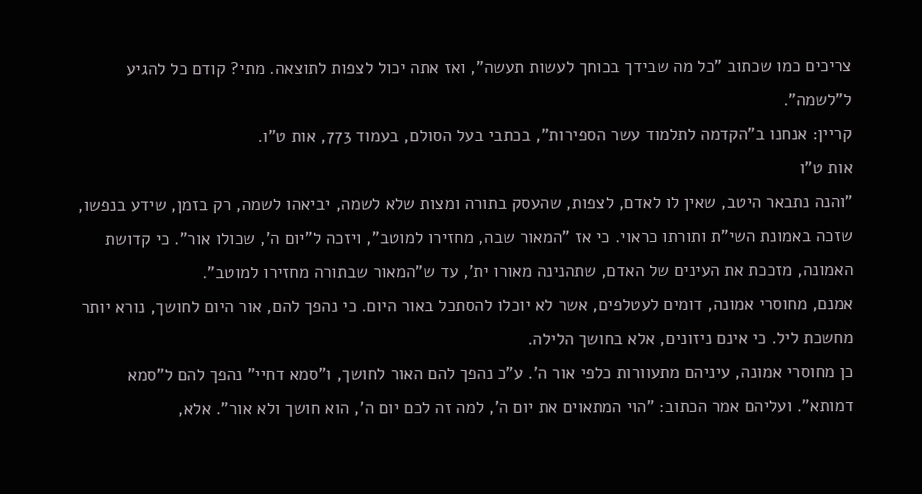צריכים כמו שכתוב "כל מה שבידך בכוחך לעשות תעשה", ואז אתה יכול לצפות לתוצאה. מתי? קודם כל להגיע ל"לשמה".
קריין: אנחנו ב"הקדמה לתלמוד עשר הספירות", בכתבי בעל הסולם, בעמוד 773, אות ט"ו.
אות ט"ו
"והנה נתבאר היטב, שאין לו לאדם, לצפות, שהעסק בתורה ומצות שלא לשמה, יביאהו לשמה, רק בזמן, שידע בנפשו, שזכה באמונת השי"ת ותורתו כראוי. כי אז "המאור שבה, מחזירו למוטב", ויזכה ל"יום ה', שכולו אור". כי קדושת האמונה, מזככת את העינים של האדם, שתהנינה מאורו ית', עד ש"המאור שבתורה מחזירו למוטב".
אמנם, מחוסרי אמונה, דומים לעטלפים, אשר לא יוכלו להסתכל באור היום. כי נהפך להם, אור היום לחושך, נורא יותר מחשכת ליל. כי אינם ניזונים, אלא בחושך הלילה.
כן מחוסרי אמונה, עיניהם מתעוורות כלפי אור ה'. ע"כ נהפך להם האור לחושך, ו"סמא דחיי" נהפך להם ל"סמא דמותא". ועליהם אמר הכתוב: "הוי המתאוים את יום ה', למה זה לכם יום ה', הוא חושך ולא אור". אלא,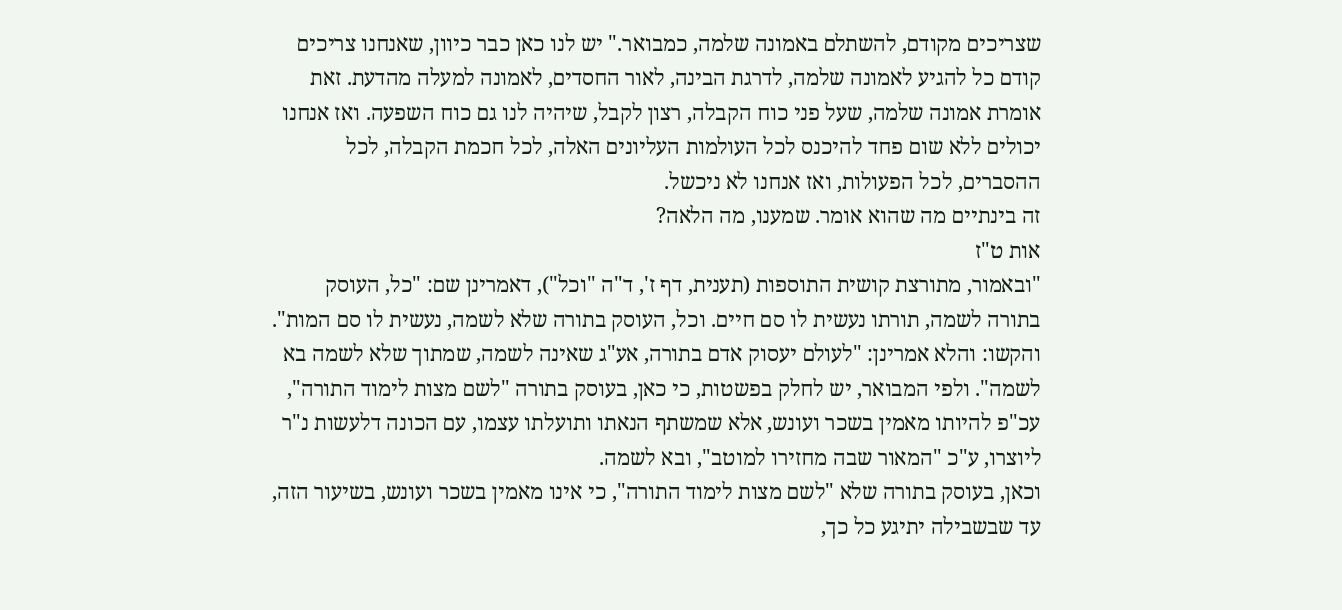שצריכים מקודם, להשתלם באמונה שלמה, כמבואר." יש לנו כאן כבר כיוון, שאנחנו צריכים קודם כל להגיע לאמונה שלמה, לדרגת הבינה, לאור החסדים, לאמונה למעלה מהדעת. זאת אומרת אמונה שלמה, שעל פני כוח הקבלה, רצון לקבל, שיהיה לנו גם כוח השפעה. ואז אנחנו יכולים ללא שום פחד להיכנס לכל העולמות העליונים האלה, לכל חכמת הקבלה, לכל ההסברים, לכל הפעולות, ואז אנחנו לא ניכשל.
זה בינתיים מה שהוא אומר. שמענו, מה הלאה?
אות ט"ז
"ובאמור, מתורצת קושית התוספות (תענית, דף ז', ד"ה "וכל"), דאמרינן שם: "כל, העוסק בתורה לשמה, תורתו נעשית לו סם חיים. וכל, העוסק בתורה שלא לשמה, נעשית לו סם המות". והקשו: והלא אמרינן: "לעולם יעסוק אדם בתורה, אע"ג שאינה לשמה, שמתוך שלא לשמה בא לשמה". ולפי המבואר, יש לחלק בפשטות, כי כאן, בעוסק בתורה "לשם מצות לימוד התורה", עכ"פ להיותו מאמין בשכר ועונש, אלא שמשתף הנאתו ותועלתו עצמו, עם הכונה דלעשות נ"ר ליוצרו, ע"כ "המאור שבה מחזירו למוטב", ובא לשמה.
וכאן, בעוסק בתורה שלא "לשם מצות לימוד התורה", כי אינו מאמין בשכר ועונש, בשיעור הזה, עד שבשבילה יתיגע כל כך,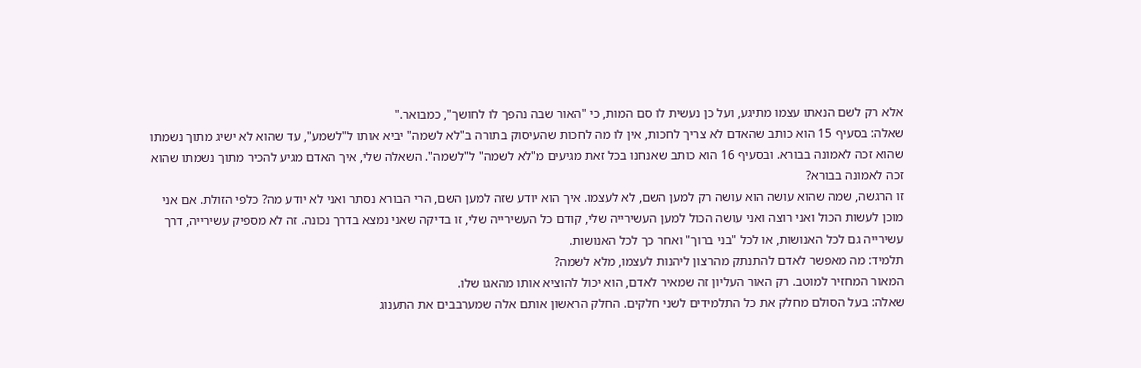אלא רק לשם הנאתו עצמו מתיגע, ועל כן נעשית לו סם המות, כי "האור שבה נהפך לו לחושך", כמבואר."
שאלה: בסעיף 15 הוא כותב שהאדם לא צריך לחכות, אין לו מה לחכות שהעיסוק בתורה ב"לא לשמה" יביא אותו ל"לשמע", עד שהוא לא ישיג מתוך נשמתו שהוא זכה לאמונה בבורא. ובסעיף 16 הוא כותב שאנחנו בכל זאת מגיעים מ"לא לשמה" ל"לשמה". השאלה שלי, איך האדם מגיע להכיר מתוך נשמתו שהוא זכה לאמונה בבורא?
זו הרגשה, שמה שהוא עושה הוא עושה רק למען השם, לא לעצמו. איך הוא יודע שזה למען השם, הרי הבורא נסתר ואני לא יודע מה? כלפי הזולת. אם אני מוכן לעשות הכול ואני רוצה ואני עושה הכול למען העשירייה שלי, קודם כל העשירייה שלי, זו בדיקה שאני נמצא בדרך נכונה. זה לא מספיק עשירייה, דרך עשירייה גם לכל האנושות, או לכל "בני ברוך" ואחר כך לכל האנושות.
תלמיד: מה מאפשר לאדם להתנתק מהרצון ליהנות לעצמו, מלא לשמה?
המאור המחזיר למוטב. רק האור העליון זה שמאיר לאדם, הוא יכול להוציא אותו מהאגו שלו.
שאלה: בעל הסולם מחלק את כל התלמידים לשני חלקים. החלק הראשון אותם אלה שמערבבים את התענוג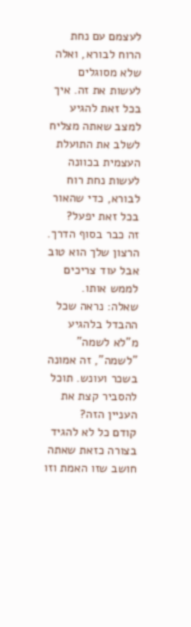לעצמם עם נחת הרוח לבורא, ואלה שלא מסוגלים לעשות את זה. איך בכל זאת להגיע למצב שאתה מצליח לשלב את התועלת העצמית בכוונה לעשות נחת רוח לבורא, כדי שהאור בכל זאת יפעל?
זה כבר בסוף הדרך. הרצון שלך הוא טוב אבל עוד צריכים לממש אותו.
שאלה: נראה שכל ההבדל בלהגיע מ"לא לשמה" "לשמה", זה אמונה בשכר ועונש. תוכל להסביר קצת את העניין הזה?
קודם כל לא להגיד בצורה כזאת שאתה חושב שזו האמת וזו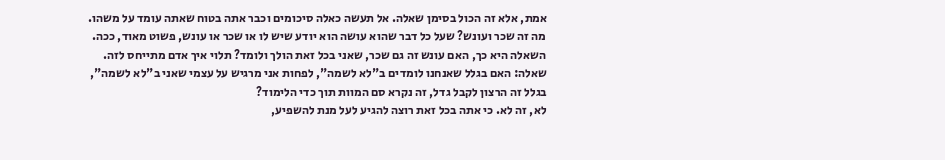אמת, אלא זה הכול בסימן שאלה. אל תעשה כאלה סיכומים וכבר אתה בטוח שאתה עומד על משהו.
מה זה שכר ועונש? שעל כל דבר שהוא עושה הוא יודע שיש לו או שכר או עונש, פשוט מאוד, ככה. השאלה היא כך, האם עונש זה גם שכר, שאני בכל זאת הולך ולומד? תלוי איך אדם מתייחס לזה.
שאלה: האם בגלל שאנחנו לומדים ב"לא לשמה", לפחות אני מרגיש על עצמי שאני ב"לא לשמה", בגלל זה הרצון לקבל גדל, זה נקרא סם המוות תוך כדי הלימוד?
לא, זה לא. כי אתה בכל זאת רוצה להגיע לעל מנת להשפיע,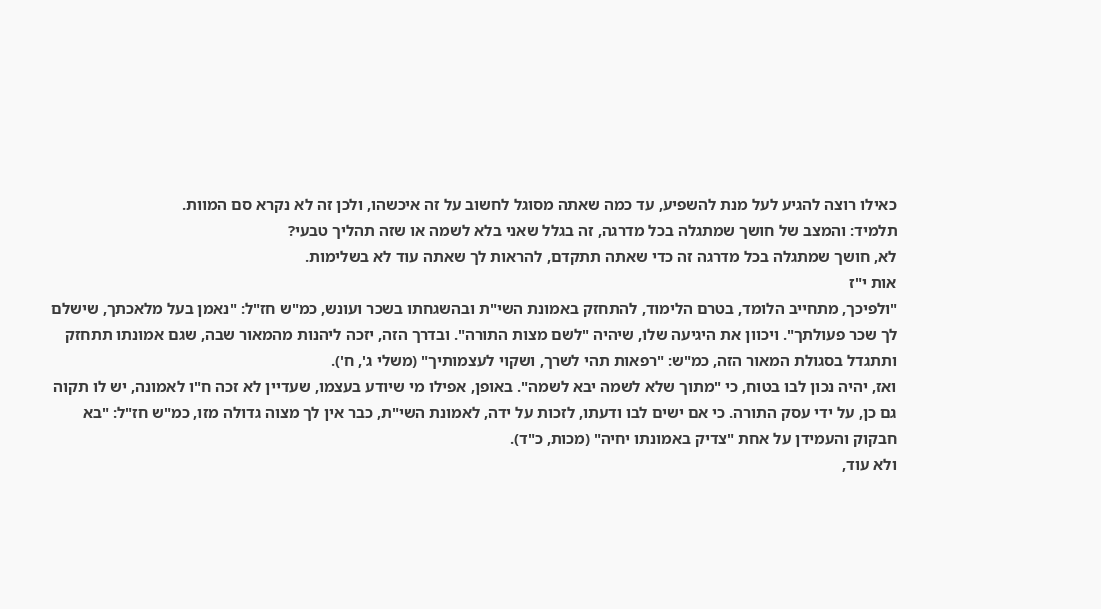כאילו רוצה להגיע לעל מנת להשפיע, עד כמה שאתה מסוגל לחשוב על זה איכשהו, ולכן זה לא נקרא סם המוות.
תלמיד: והמצב של חושך שמתגלה בכל מדרגה, זה בגלל שאני בלא לשמה או שזה תהליך טבעי?
לא, חושך שמתגלה בכל מדרגה זה כדי שאתה תתקדם, להראות לך שאתה עוד לא בשלימות.
אות י"ז
"ולפיכך, מתחייב הלומד, בטרם הלימוד, להתחזק באמונת השי"ת ובהשגחתו בשכר ועונש, כמ"ש חז"ל: "נאמן בעל מלאכתך, שישלם לך שכר פעולתך". ויכוון את היגיעה שלו, שיהיה "לשם מצות התורה". ובדרך הזה, יזכה ליהנות מהמאור שבה, שגם אמונתו תתחזק ותתגדל בסגולת המאור הזה, כמ"ש: "רפאות תהי לשרך, ושקוי לעצמותיך" (משלי ג', ח').
ואז, יהיה נכון לבו בטוח, כי "מתוך שלא לשמה יבא לשמה". באופן, אפילו מי שיודע בעצמו, שעדיין לא זכה ח"ו לאמונה, יש לו תקוה גם כן, על ידי עסק התורה. כי אם ישים לבו ודעתו, לזכות על ידה, לאמונת השי"ת, כבר אין לך מצוה גדולה מזו, כמ"ש חז"ל: "בא חבקוק והעמידן על אחת "צדיק באמונתו יחיה" (מכות, כ"ד).
ולא עוד,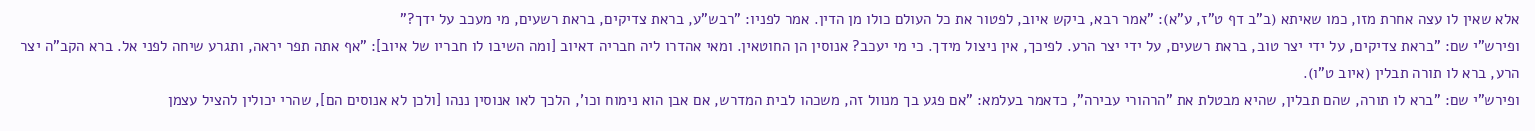אלא שאין לו עצה אחרת מזו, כמו שאיתא (ב"ב דף ט"ז, ע"א): "אמר רבא, ביקש איוב, לפטור את כל העולם כולו מן הדין. אמר לפניו: "רבש"ע, בראת צדיקים, בראת רשעים, מי מעכב על ידך?"
ופירש"י שם: "בראת צדיקים, על ידי יצר טוב, בראת רשעים, על ידי יצר הרע. לפיכך, אין ניצול מידך. כי מי יעכב? אנוסין הן החוטאין. ומאי אהדרו ליה חבריה דאיוב [ומה השיבו לו חבריו של איוב]: "אף אתה תפר יראה, ותגרע שיחה לפני אל. ברא הקב"ה יצר הרע, ברא לו תורה תבלין (איוב ט"ו).
ופירש"י שם: "ברא לו תורה, שהם תבלין, שהיא מבטלת את "הרהורי עבירה", כדאמר בעלמא: "אם פגע בך מנוול זה, משכהו לבית המדרש, אם אבן הוא נימוח וכו', הלכך לאו אנוסין ננהו [ולכן לא אנוסים הם], שהרי יכולין להציל עצמן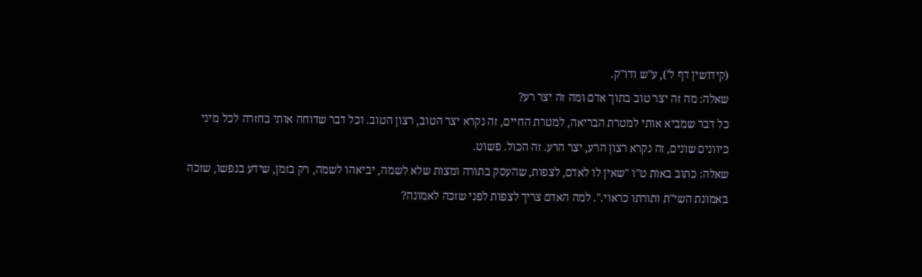(קידושין דף ל'), ע"ש ודו"ק.
שאלה: מה זה יצר טוב בתוך אדם ומה זה יצר רע?
כל דבר שמביא אותי למטרת הבריאה, למטרת החיים, זה נקרא יצר הטוב, רצון הטוב. וכל דבר שדוחה אותי בחזרה לכל מיני כיוונים שונים, זה נקרא רצון הרע, יצר הרע. זה הכול. פשוט.
שאלה: כתוב באות ט"ו "שאין לו לאדם, לצפות, שהעסק בתורה ומצות שלא לשמה, יביאהו לשמה, רק בזמן, שידע בנפשו, שזכה באמונת השי"ת ותורתו כראוי.". למה האדם צריך לצפות לפני שזכה לאמונה?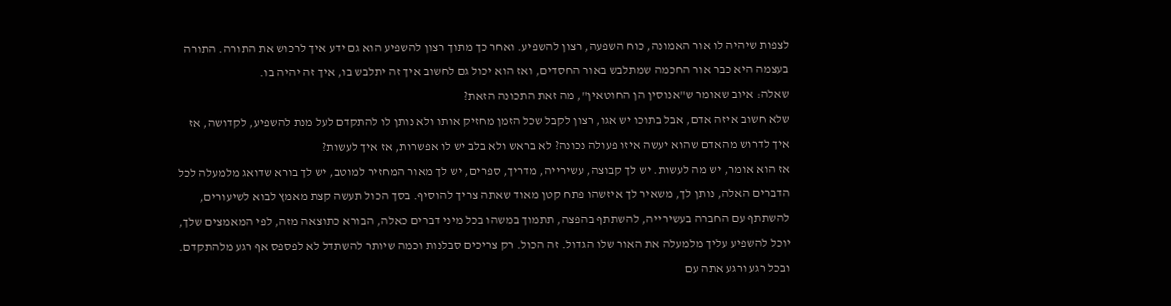לצפות שיהיה לו אור האמונה, כוח השפעה, רצון להשפיע. ואחר כך מתוך רצון להשפיע הוא גם ידע איך לרכוש את התורה. התורה בעצמה היא כבר אור החכמה שמתלבש באור החסדים, ואז הוא יכול גם לחשוב איך זה יתלבש בו, איך זה יהיה בו.
שאלה: איוב שאומר ש"אנוסין הן החוטאין", מה זאת התכונה הזאת?
שלא חשוב איזה אדם, אבל בתוכו יש אגו, רצון לקבל שכל הזמן מחזיק אותו ולא נותן לו להתקדם לעל מנת להשפיע, לקדושה, אז איך לדרוש מהאדם שהוא יעשה איזו פעולה נכונה? לא בראש ולא בלב יש לו אפשרות, אז איך לעשות?
אז הוא אומר, יש מה לעשות. יש לך קבוצה, עשירייה, מדריך, ספרים, יש לך מאור המחזיר למוטב, יש לך בורא שדואג מלמעלה לכל הדברים האלה, נותן לך, משאיר לך איזשהו פתח קטן מאוד שאתה צריך להוסיף. בסך הכול תעשה קצת מאמץ לבוא לשיעורים, להשתתף עם החברה בעשירייה, להשתתף בהפצה, תתמוך במשהו בכל מיני דברים כאלה, הבורא כתוצאה מזה, לפי המאמצים שלך, יוכל להשפיע עליך מלמעלה את האור שלו הגדול. זה הכול. רק צריכים סבלנות וכמה שיותר להשתדל לא לפספס אף רגע מלהתקדם. ובכל רגע ורגע אתה עם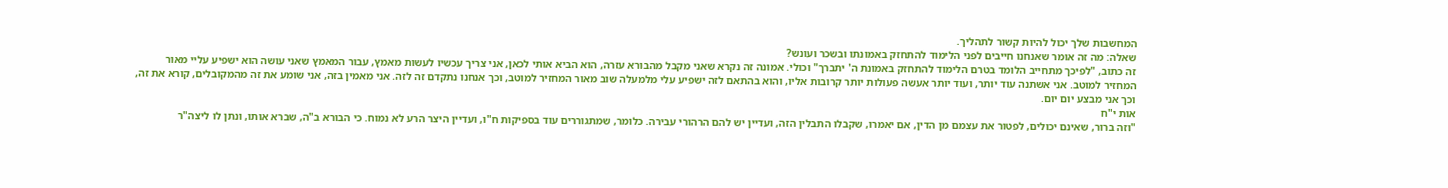המחשבות שלך יכול להיות קשור לתהליך.
שאלה: מה זה אומר שאנחנו חייבים לפני הלימוד להתחזק באמונתו ובשכר ועונש?
זה כתוב, "לפיכך מתחייב הלומד בטרם הלימוד להתחזק באמונת ה' יתברך" וכולי. אמונה זה נקרא שאני מקבל מהבורא עזרה, הוא הביא אותי לכאן, אני צריך עכשיו לעשות מאמץ, עבור המאמץ שאני עושה הוא ישפיע עליי מאור המחזיר למוטב. אני אשתנה עוד יותר, ועוד יותר אעשה פעולות יותר קרובות אליו, והוא בהתאם לזה ישפיע עלי מלמעלה שוב מאור המחזיר למוטב, וכך אנחנו נתקדם זה לזה. אני מאמין בזה, אני שומע את זה מהמקובלים, קורא את זה, וכך אני מבצע יום יום.
אות י"ח
"וזה ברור, שאינם יכולים, לפטור את עצמם מן הדין, אם יאמרו, שקבלו התבלין הזה, ועדיין יש להם הרהורי עבירה. כלומר, שמתגוררים עוד בספיקות ח"ו, ועדיין היצר הרע לא נמוח. כי הבורא ב"ה, שברא אותו, ונתן לו ליצה"ר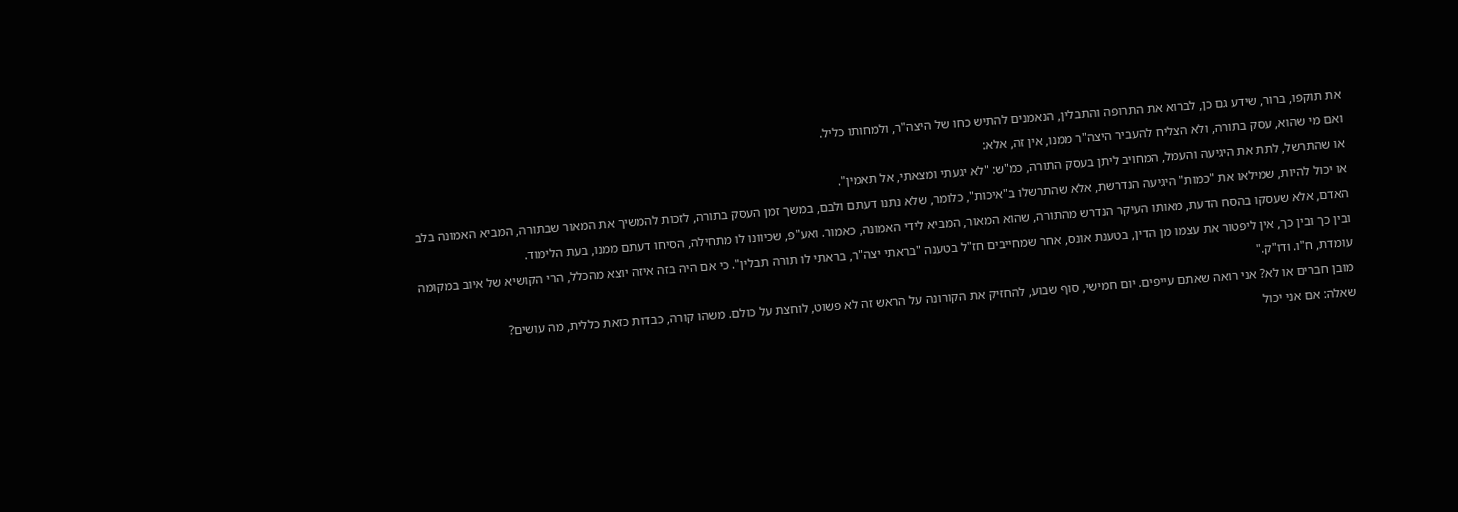את תוקפו, ברור, שידע גם כן, לברוא את התרופה והתבלין, הנאמנים להתיש כחו של היצה"ר, ולמחותו כליל.
ואם מי שהוא, עסק בתורה, ולא הצליח להעביר היצה"ר ממנו, אין זה, אלא:
או שהתרשל, לתת את היגיעה והעמל, המחויב ליתן בעסק התורה, כמ"ש: "לא יגעתי ומצאתי, אל תאמין".
או יכול להיות, שמילאו את "כמות" היגיעה הנדרשת, אלא שהתרשלו ב"איכות", כלומר, שלא נתנו דעתם ולבם, במשך זמן העסק בתורה, לזכות להמשיך את המאור שבתורה, המביא האמונה בלב האדם, אלא שעסקו בהסח הדעת, מאותו העיקר הנדרש מהתורה, שהוא המאור, המביא לידי האמונה, כאמור. ואע"פ, שכיוונו לו מתחילה, הסיחו דעתם ממנו, בעת הלימוד.
ובין כך ובין כך, אין ליפטור את עצמו מן הדין, בטענת אונס, אחר שמחייבים חז"ל בטענה "בראתי יצה"ר, בראתי לו תורה תבלין". כי אם היה בזה איזה יוצא מהכלל, הרי הקושיא של איוב במקומה עומדת, ח"ו. ודו"ק."
מובן חברים או לא? אני רואה שאתם עייפים. יום חמישי, סוף שבוע, להחזיק את הקורונה על הראש זה לא פשוט, לוחצת על כולם. משהו קורה, כבדות כזאת כללית, מה עושים?
שאלה: אם אני יכול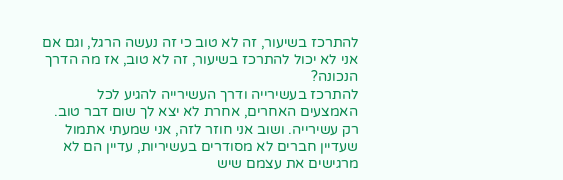להתרכז בשיעור, זה לא טוב כי זה נעשה הרגל, וגם אם אני לא יכול להתרכז בשיעור, זה לא טוב, אז מה הדרך הנכונה?
להתרכז בעשירייה ודרך העשירייה להגיע לכל האמצעים האחרים, אחרת לא יצא לך שום דבר טוב. רק עשירייה. ושוב אני חוזר לזה, אני שמעתי אתמול שעדיין חברים לא מסודרים בעשיריות, עדיין הם לא מרגישים את עצמם שיש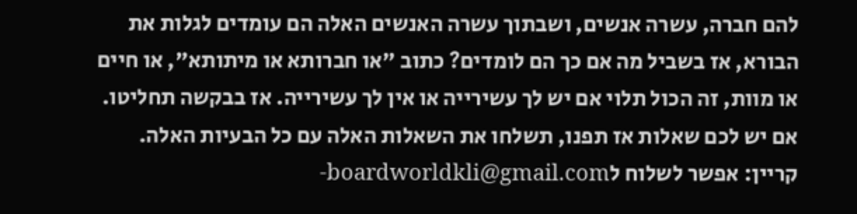להם חברה, עשרה אנשים, ושבתוך עשרה האנשים האלה הם עומדים לגלות את הבורא, אז בשביל מה אם כך הם לומדים? כתוב "או חברותא או מיתותא", או חיים או מוות, זה הכול תלוי אם יש לך עשירייה או אין לך עשירייה. אז בבקשה תחליטו.
אם יש לכם שאלות אז תפנו, תשלחו את השאלות האלה עם כל הבעיות האלה.
קריין: אפשר לשלוח לboardworldkli@gmail.com-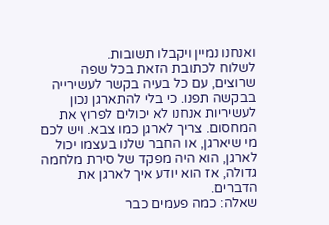ואנחנו נמיין ויקבלו תשובות.
לשלוח לכתובת הזאת בכל שפה שרוצים, עם כל בעיה בקשר לעשירייה בבקשה תפנו. כי בלי להתארגן נכון לעשיריות אנחנו לא יכולים לפרוץ את המחסום. צריך לארגן כמו צבא. ויש לכם מי שיארגן, או החבר שלנו בעצמו יכול לארגן, הוא היה מפקד של סירת מלחמה גדולה, אז הוא יודע איך לארגן את הדברים.
שאלה: כמה פעמים כבר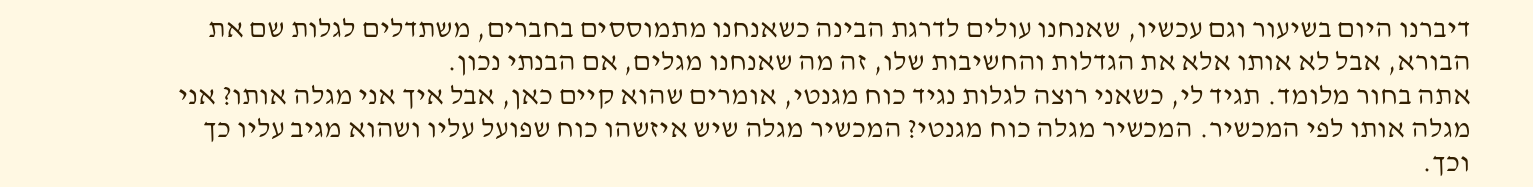דיברנו היום בשיעור וגם עכשיו, שאנחנו עולים לדרגת הבינה כשאנחנו מתמוססים בחברים, משתדלים לגלות שם את הבורא, אבל לא אותו אלא את הגדלות והחשיבות שלו, זה מה שאנחנו מגלים, אם הבנתי נכון.
אתה בחור מלומד. תגיד לי, כשאני רוצה לגלות נגיד כוח מגנטי, אומרים שהוא קיים כאן, אבל איך אני מגלה אותו? אני מגלה אותו לפי המכשיר. המכשיר מגלה כוח מגנטי? המכשיר מגלה שיש איזשהו כוח שפועל עליו ושהוא מגיב עליו כך וכך.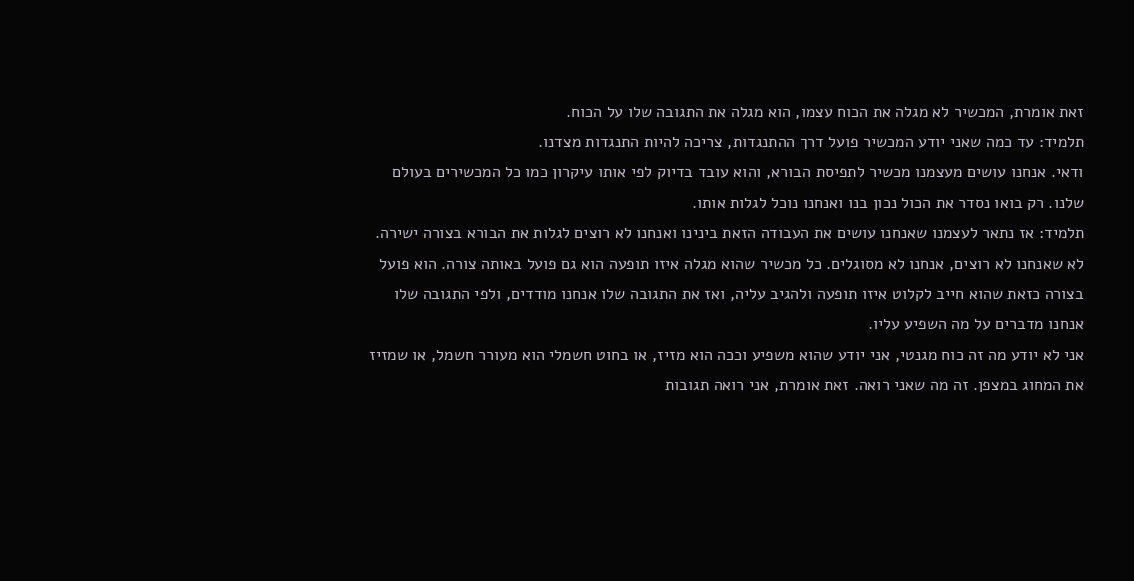זאת אומרת, המכשיר לא מגלה את הכוח עצמו, הוא מגלה את התגובה שלו על הכוח.
תלמיד: עד כמה שאני יודע המכשיר פועל דרך ההתנגדות, צריכה להיות התנגדות מצדנו.
ודאי. אנחנו עושים מעצמנו מכשיר לתפיסת הבורא, והוא עובד בדיוק לפי אותו עיקרון כמו כל המכשירים בעולם שלנו. רק בואו נסדר את הכול נכון בנו ואנחנו נוכל לגלות אותו.
תלמיד: אז נתאר לעצמנו שאנחנו עושים את העבודה הזאת בינינו ואנחנו לא רוצים לגלות את הבורא בצורה ישירה.
לא שאנחנו לא רוצים, אנחנו לא מסוגלים. כל מכשיר שהוא מגלה איזו תופעה הוא גם פועל באותה צורה. הוא פועל בצורה כזאת שהוא חייב לקלוט איזו תופעה ולהגיב עליה, ואז את התגובה שלו אנחנו מודדים, ולפי התגובה שלו אנחנו מדברים על מה השפיע עליו.
אני לא יודע מה זה כוח מגנטי, אני יודע שהוא משפיע וככה הוא מזיז, או בחוט חשמלי הוא מעורר חשמל, או שמזיז את המחוג במצפן. זה מה שאני רואה. זאת אומרת, אני רואה תגובות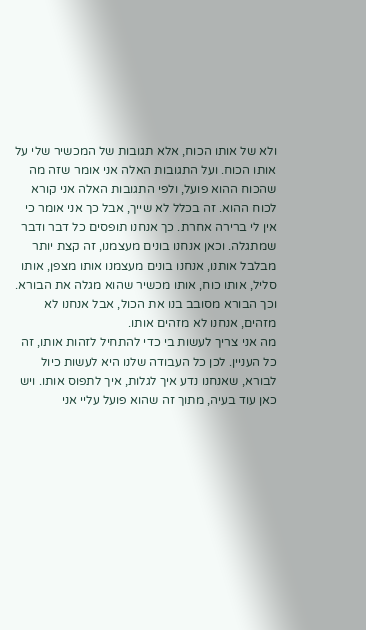ולא של אותו הכוח, אלא תגובות של המכשיר שלי על אותו הכוח. ועל התגובות האלה אני אומר שזה מה שהכוח ההוא פועל, ולפי התגובות האלה אני קורא לכוח ההוא. זה בכלל לא שייך, אבל כך אני אומר כי אין לי ברירה אחרת. כך אנחנו תופסים כל דבר ודבר שמתגלה. וכאן אנחנו בונים מעצמנו, זה קצת יותר מבלבל אותנו, אנחנו בונים מעצמנו אותו מצפן, אותו סליל, אותו כוח, אותו מכשיר שהוא מגלה את הבורא. וכך הבורא מסובב בנו את הכול, אבל אנחנו לא מזהים, אנחנו לא מזהים אותו.
מה אני צריך לעשות בי כדי להתחיל לזהות אותו, זה כל העניין. לכן כל העבודה שלנו היא לעשות כיול לבורא, שאנחנו נדע איך לגלות, איך לתפוס אותו. ויש כאן עוד בעיה, מתוך זה שהוא פועל עליי אני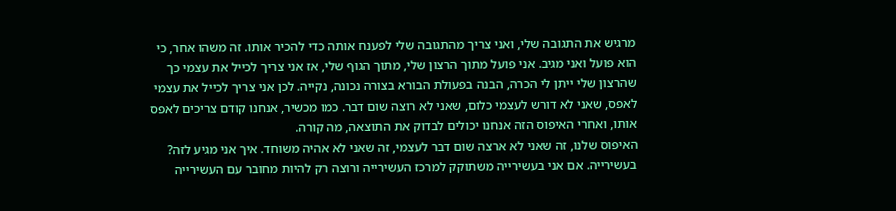מרגיש את התגובה שלי, ואני צריך מהתגובה שלי לפענח אותה כדי להכיר אותו. זה משהו אחר, כי הוא פועל ואני מגיב. אני פועל מתוך הרצון שלי, מתוך הגוף שלי, אז אני צריך לכייל את עצמי כך שהרצון שלי ייתן לי הכרה, הבנה בפעולת הבורא בצורה נכונה, נקייה. לכן אני צריך לכייל את עצמי לאפס, שאני לא דורש לעצמי כלום, שאני לא רוצה שום דבר. כמו מכשיר, אנחנו קודם צריכים לאפס אותו, ואחרי האיפוס הזה אנחנו יכולים לבדוק את התוצאה, מה קורה.
האיפוס שלנו, זה שאני לא ארצה שום דבר לעצמי, זה שאני לא אהיה משוחד. איך אני מגיע לזה? בעשירייה. אם אני בעשירייה משתוקק למרכז העשירייה ורוצה רק להיות מחובר עם העשירייה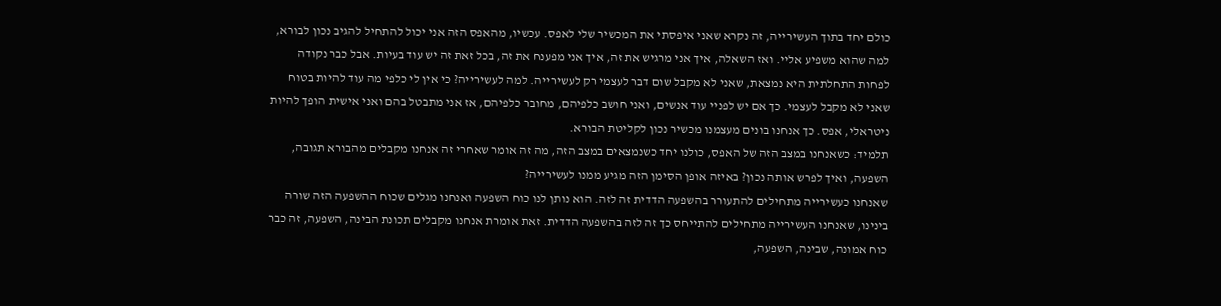כולם יחד בתוך העשירייה, זה נקרא שאני איפסתי את המכשיר שלי לאפס. עכשיו, מהאפס הזה אני יכול להתחיל להגיב נכון לבורא, למה שהוא משפיע אליי. ואז השאלה, איך אני מרגיש את זה, איך אני מפענח את זה, בכל זאת זה יש עוד בעיות. אבל כבר נקודה לפחות התחלתית היא נמצאת, שאני לא מקבל שום דבר לעצמי רק לעשירייה. למה לעשירייה? כי אין לי כלפי מה עוד להיות בטוח שאני לא מקבל לעצמי. כך אם יש לפניי עוד אנשים, ואני חושב כלפיהם, מחובר כלפיהם, אז אני מתבטל בהם ואני אישית הופך להיות ניטראלי, אפס. כך אנחנו בונים מעצמנו מכשיר נכון לקליטת הבורא.
תלמיד: כשאנחנו במצב הזה של האפס, כולנו יחד כשנמצאים במצב הזה, מה זה אומר שאחרי זה אנחנו מקבלים מהבורא תגובה, השפעה, ואיך לפרש אותה נכון? באיזה אופן הסימן הזה מגיע ממנו לעשירייה?
שאנחנו כעשירייה מתחילים להתעורר בהשפעה הדדית זה לזה. הוא נותן לנו כוח השפעה ואנחנו מגלים שכוח ההשפעה הזה שורה בינינו, שאנחנו העשירייה מתחילים להתייחס כך זה לזה בהשפעה הדדית. זאת אומרת אנחנו מקבלים תכונת הבינה, השפעה, זה כבר כוח אמונה, שבינה, השפעה,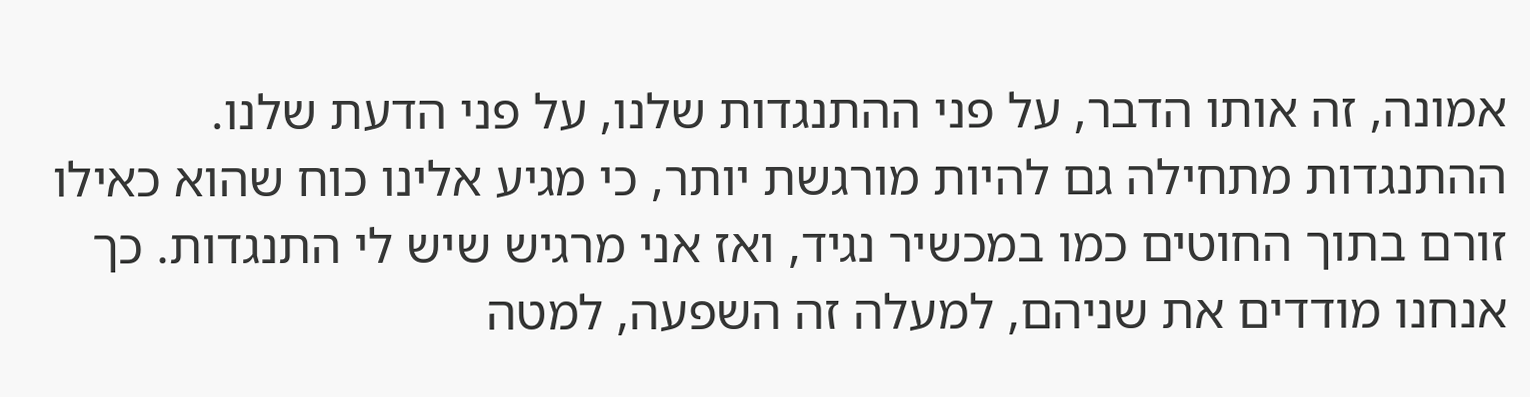אמונה, זה אותו הדבר, על פני ההתנגדות שלנו, על פני הדעת שלנו.
ההתנגדות מתחילה גם להיות מורגשת יותר, כי מגיע אלינו כוח שהוא כאילו זורם בתוך החוטים כמו במכשיר נגיד, ואז אני מרגיש שיש לי התנגדות. כך אנחנו מודדים את שניהם, למעלה זה השפעה, למטה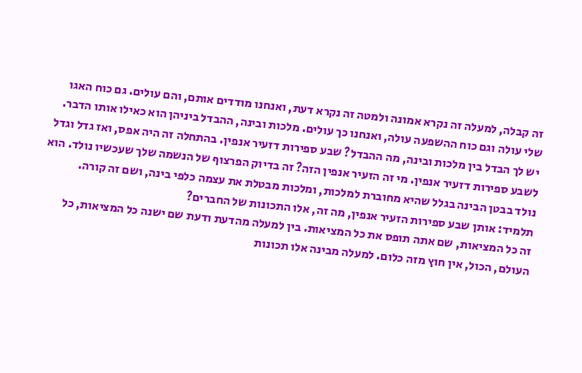זה קבלה, למעלה זה נקרא אמונה ולמטה זה נקרא דעת, ואנחנו מודדים אותם, והם עולים. גם כוח האגו שלי עולה וגם כוח ההשפעה עולה, ואנחנו כך עולים. מלכות ובינה, ההבדל ביניהן הוא כאילו אותו הדבר. יש לך הבדל בין מלכות ובינה, מה ההבדל? שבע ספירות דזעיר אנפין. בהתחלה זה היה אפס, ואז גדל וגדל לשבע ספירות דזעיר אנפין. מי זה הזעיר אנפין הזה? זה בדיוק הפרצוף של הנשמה שלך שעכשיו נולד. הוא נולד בבטן הבינה בגלל שהיא מחוברת למלכות, ומלכות מבטלת את עצמה כלפי בינה, ושם זה קורה.
תלמיד: אותן שבע ספירות הזעיר אנפין, מה זה, אלו התכונות של החברים?
זה כל המציאות, שם אתה תופס את כל המציאות. בין למעלה מהדעת ודעת שם ישנה כל המציאות, כל העולם, הכול, אין חוץ מזה כלום. למעלה מבינה אלו תכונות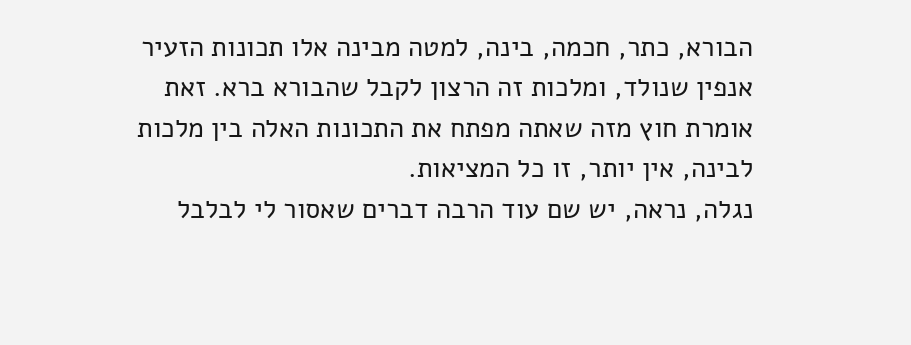הבורא, כתר, חכמה, בינה, למטה מבינה אלו תכונות הזעיר אנפין שנולד, ומלכות זה הרצון לקבל שהבורא ברא. זאת אומרת חוץ מזה שאתה מפתח את התכונות האלה בין מלכות לבינה, אין יותר, זו כל המציאות.
נגלה, נראה, יש שם עוד הרבה דברים שאסור לי לבלבל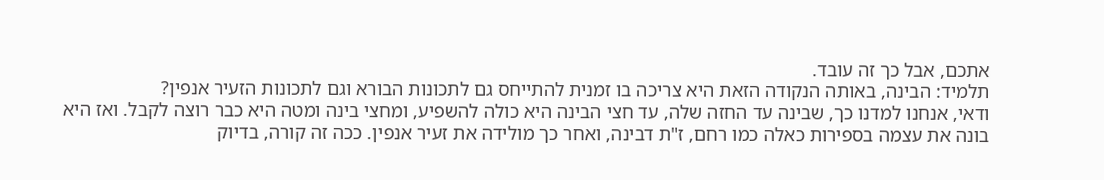אתכם, אבל כך זה עובד.
תלמיד: הבינה, באותה הנקודה הזאת היא צריכה בו זמנית להתייחס גם לתכונות הבורא וגם לתכונות הזעיר אנפין?
ודאי, אנחנו למדנו כך, שבינה עד החזה שלה, עד חצי הבינה היא כולה להשפיע, ומחצי בינה ומטה היא כבר רוצה לקבל. ואז היא בונה את עצמה בספירות כאלה כמו רחם, ז"ת דבינה, ואחר כך מולידה את זעיר אנפין. ככה זה קורה, בדיוק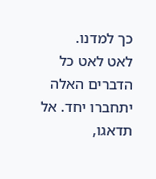כך למדנו.
לאט לאט כל הדברים האלה יתחברו יחד. אל תדאגו,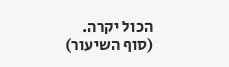הכול יקרה.
(סוף השיעור)